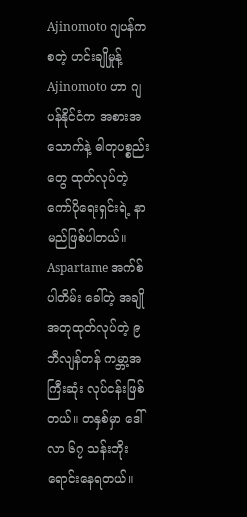Ajinomoto ဂျပန်ကစတဲ့ ဟင်းချိုမှုန့်
Ajinomoto ဟာ ဂျပန်နိုင်ငံက အစားအသောက်နဲ့ ဓါတုပစ္စည်းတွေ ထုတ်လုပ်တဲ့ ကော်ပိုရေးရှင်းရဲ့ နာမည်ဖြစ်ပါတယ်။ Aspartame အက်စ်ပါတိမ်း ခေါ်တဲ့ အချိုအတုထုတ်လုပ်တဲ့ ၉ ဘီလျန်တန် ကမ္ဘာ့အကြီးဆုံး လုပ်ငန်းဖြစ်တယ်။ တနှစ်မှာ ဒေါ်လာ ၆၇ သန်းဘိုး ရောင်းနေရတယ်။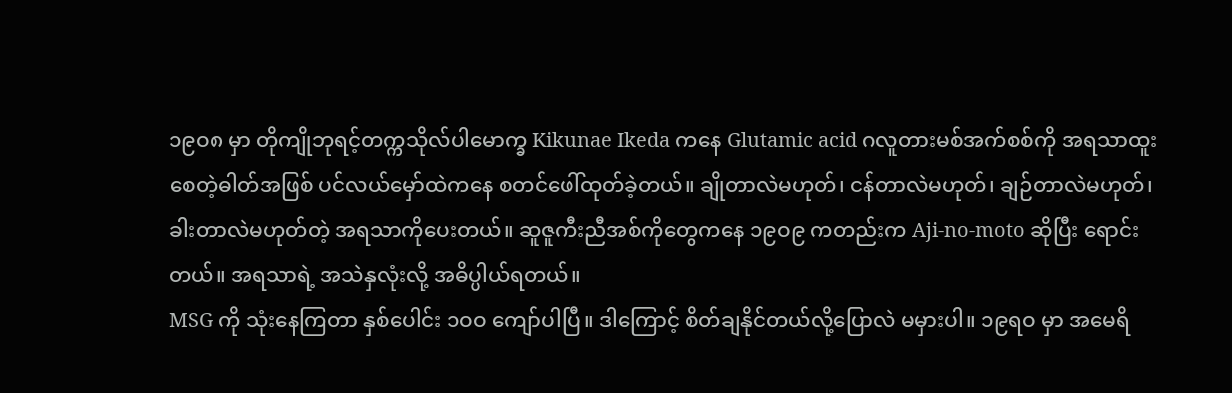၁၉ဝ၈ မှာ တိုကျိုဘုရင့်တက္ကသိုလ်ပါမောက္ခ Kikunae Ikeda ကနေ Glutamic acid ဂလူတားမစ်အက်စစ်ကို အရသာထူးစေတဲ့ဓါတ်အဖြစ် ပင်လယ်မှော်ထဲကနေ စတင်ဖေါ်ထုတ်ခဲ့တယ်။ ချိုတာလဲမဟုတ်၊ ငန်တာလဲမဟုတ်၊ ချဉ်တာလဲမဟုတ်၊ ခါးတာလဲမဟုတ်တဲ့ အရသာကိုပေးတယ်။ ဆူဇူကီးညီအစ်ကိုတွေကနေ ၁၉ဝ၉ ကတည်းက Aji-no-moto ဆိုပြီး ရောင်းတယ်။ အရသာရဲ့ အသဲနှလုံးလို့ အဓိပ္ပါယ်ရတယ်။
MSG ကို သုံးနေကြတာ နှစ်ပေါင်း ၁ဝဝ ကျော်ပါပြီ။ ဒါကြောင့် စိတ်ချနိုင်တယ်လို့ပြောလဲ မမှားပါ။ ၁၉ရဝ မှာ အမေရိ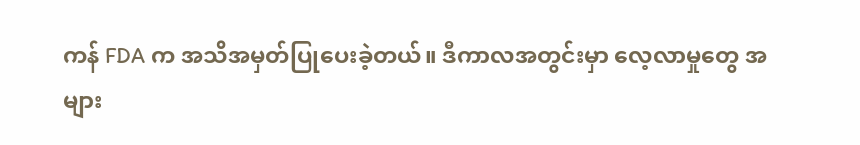ကန် FDA က အသိအမှတ်ပြုပေးခဲ့တယ်။ ဒီကာလအတွင်းမှာ လေ့လာမှုတွေ အများ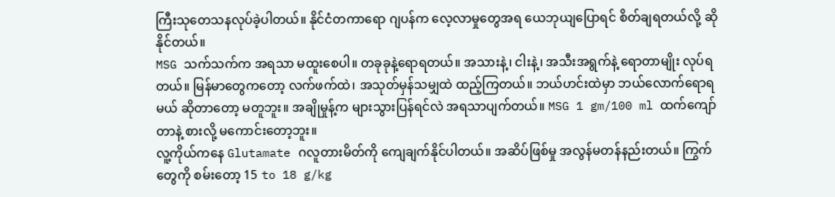ကြီးသုတေသနလုပ်ခဲ့ပါတယ်။ နိုင်ငံတကာရော ဂျပန်က လေ့လာမှုတွေအရ ယေဘုယျပြောရင် စိတ်ချရတယ်လို့ ဆိုနိုင်တယ်။
MSG သက်သက်က အရသာ မထူးစေပါ။ တခုခုနဲ့ရောရတယ်။ အသားနဲ့၊ ငါးနဲ့၊ အသီးအရွက်နဲ့ ရောတာမျိုး လုပ်ရတယ်။ မြန်မာတွေကတော့ လက်ဖက်ထဲ၊ အသုတ်မှန်သမျှထဲ ထည့်ကြတယ်။ ဘယ်ဟင်းထဲမှာ ဘယ်လောက်ရောရမယ် ဆိုတာတော့ မတူဘူး။ အချိုမှုန့်က များသွားပြန်ရင်လဲ အရသာပျက်တယ်။ MSG 1 gm/100 ml ထက်ကျော်တာနဲ့ စားလို့ မကောင်းတော့ဘူး။
လူ့ကိုယ်ကနေ Glutamate ဂလူတားမိတ်ကို ကျေချက်နိုင်ပါတယ်။ အဆိပ်ဖြစ်မှု အလွန်မတန်နည်းတယ်။ ကြွက်တွေကို စမ်းတော့ 15 to 18 g/kg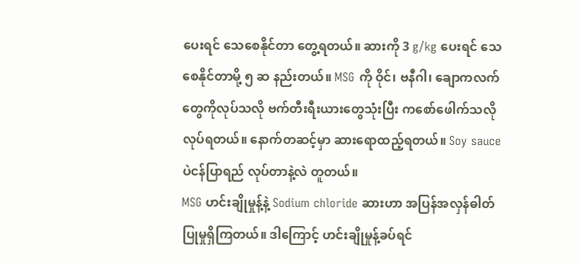ပေးရင် သေစေနိုင်တာ တွေ့ရတယ်။ ဆားကို 3 g/kg ပေးရင် သေစေနိုင်တာမို့ ၅ ဆ နည်းတယ်။ MSG ကို ဝိုင်၊ ဗနီဂါ၊ ချောကလက်တွေကိုလုပ်သလို ဗက်တီးရီးယားတွေသုံးပြီး ကစော်ဖေါက်သလို လုပ်ရတယ်။ နောက်တဆင့်မှာ ဆားရောထည့်ရတယ်။ Soy sauce ပဲငန်ပြာရည် လုပ်တာနဲ့လဲ တူတယ်။
MSG ဟင်းချိုမှုန့်နဲ့ Sodium chloride ဆားဟာ အပြန်အလှန်ဓါတ်ပြုမှုရှိကြတယ်။ ဒါကြောင့် ဟင်းချိုမှုန့်ခပ်ရင်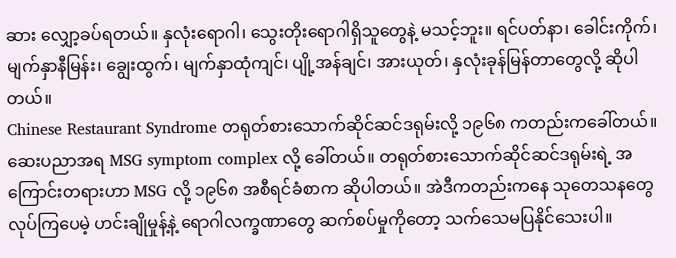ဆား လျှော့ခပ်ရတယ်။ နှလုံးရောဂါ၊ သွေးတိုးရောဂါရှိသူတွေနဲ့ မသင့်ဘူး။ ရင်ပတ်နာ၊ ခေါင်းကိုက်၊ မျက်နှာနီမြန်း၊ ချွေးထွက်၊ မျက်နှာထုံကျင်၊ ပျို့အန်ချင်၊ အားယုတ်၊ နှလုံးခုန်မြန်တာတွေလို့ ဆိုပါတယ်။
Chinese Restaurant Syndrome တရုတ်စားသောက်ဆိုင်ဆင်ဒရုမ်းလို့ ၁၉၆၈ ကတည်းကခေါ်တယ်။ ဆေးပညာအရ MSG symptom complex လို့ ခေါ်တယ်။ တရုတ်စားသောက်ဆိုင်ဆင်ဒရုမ်းရဲ့ အကြောင်းတရားဟာ MSG လို့ ၁၉၆၈ အစီရင်ခံစာက ဆိုပါတယ်။ အဲဒီကတည်းကနေ သုတေသနတွေလုပ်ကြပေမဲ့ ဟင်းချိုမှုန့်နဲ့ ရောဂါလက္ခဏာတွေ ဆက်စပ်မှုကိုတော့ သက်သေမပြနိုင်သေးပါ။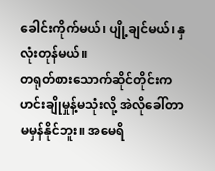ခေါင်းကိုက်မယ်၊ ပျို့ချင်မယ်၊ နှလုံးတုန်မယ်။
တရုတ်စားသောက်ဆိုင်တိုင်းက ဟင်းချိုမှုန့်မသုံးလို့ အဲလိုခေါ်တာ မမှန်နိုင်ဘူး။ အမေရိ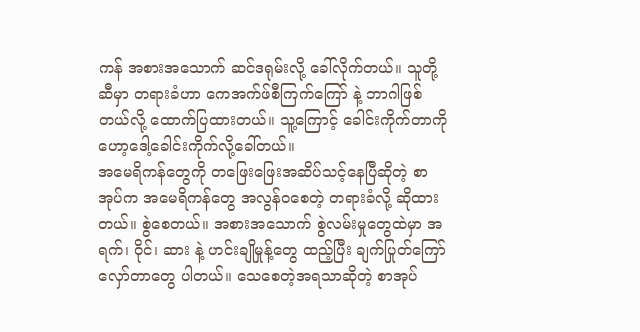ကန် အစားအသောက် ဆင်ဒရုမ်းလို့ ခေါ်လိုက်တယ်။ သူတို့ဆီမှာ တရားခံဟာ ကေအက်ဖ်စီကြက်ကြော် နဲ့ ဘာဂါဖြစ်တယ်လို့ ထောက်ပြထားတယ်။ သူ့ကြောင့် ခေါင်းကိုက်တာကို ဟော့ဒေါ့ခေါင်းကိုက်လို့ခေါ်တယ်။
အမေရိကန်တွေကို တဖြေးဖြေးအဆိပ်သင့်နေပြီဆိုတဲ့ စာအုပ်က အမေရိကန်တွေ အလွန်ဝစေတဲ့ တရားခံလို့ ဆိုထားတယ်။ စွဲစေတယ်။ အစားအသောက် စွဲလမ်းမှုတွေထဲမှာ အရက်၊ ဝိုင်၊ ဆား နဲ့ ဟင်းချိုမှုန့်တွေ ထည့်ပြီး ချက်ပြုတ်ကြော်လှော်တာတွေ ပါတယ်။ သေစေတဲ့အရသာဆိုတဲ့ စာအုပ်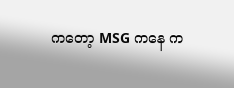ကတော့ MSG ကနေ က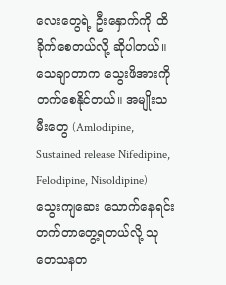လေးတွေရဲ့ ဦးနှောက်ကို ထိခိုက်စေတယ်လို့ ဆိုပါတယ်။
သေချာတာက သွေးဖိအားကို တက်စေနိုင်တယ်။ အမျိုးသမီးတွေ (Amlodipine, Sustained release Nifedipine, Felodipine, Nisoldipine) သွေးကျဆေး သောက်နေရင်း တက်တာတွေ့ရတယ်လို့ သုတေသနတ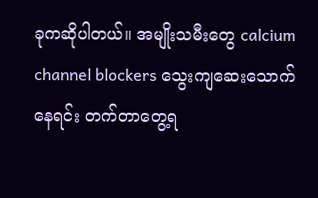ခုကဆိုပါတယ်။ အမျိုးသမီးတွေ calcium channel blockers သွေးကျဆေးသောက်နေရင်း တက်တာတွေ့ရ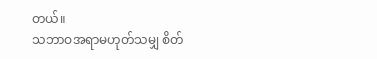တယ်။
သဘာဝအရာမဟုတ်သမျှ စိတ်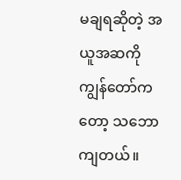မချရဆိုတဲ့ အယူအဆကို ကျွန်တော်ကတော့ သဘောကျတယ်။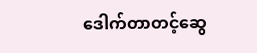ဒေါက်တာတင့်ဆွေ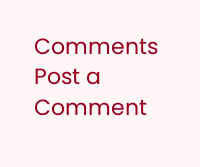Comments
Post a Comment